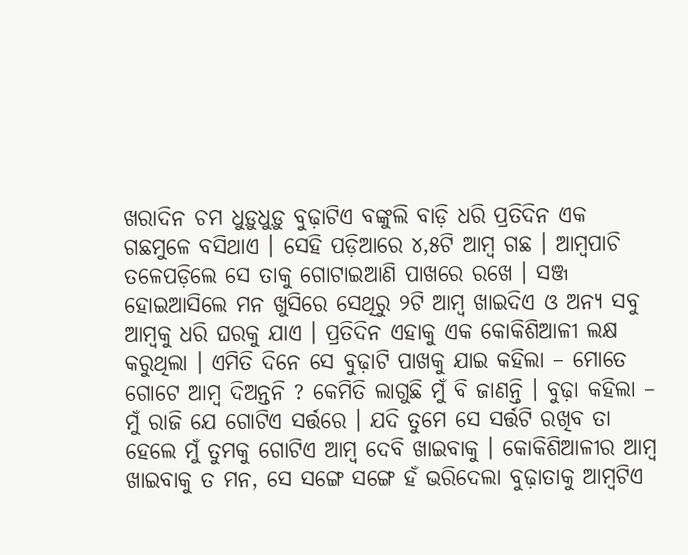ଖରାଦିନ ଚମ ଧୁଡ଼ୁଧୁଡ଼ୁ ବୁଢ଼ାଟିଏ ବଙ୍କୁଲି ବାଡ଼ି ଧରି ପ୍ରତିଦିନ ଏକ ଗଛମୁଳେ ବସିଥାଏ । ସେହି ପଡ଼ିଆରେ ୪,୫ଟି ଆମ୍ୱ ଗଛ । ଆମ୍ୱପାଚି ତଳେପଡ଼ିଲେ ସେ ତାକୁ ଗୋଟାଇଆଣି ପାଖରେ ରଖେ । ସଞ୍ଜ ହୋଇଆସିଲେ ମନ ଖୁସିରେ ସେଥିରୁ ୨ଟି ଆମ୍ୱ ଖାଇଦିଏ ଓ ଅନ୍ୟ ସବୁ ଆମ୍ୱକୁ ଧରି ଘରକୁ ଯାଏ । ପ୍ରତିଦିନ ଏହାକୁ ଏକ କୋକିଶିଆଳୀ ଲକ୍ଷ କରୁଥିଲା । ଏମିତି ଦିନେ ସେ ବୁଢ଼ାଟି ପାଖକୁ ଯାଇ କହିଲା – ମୋତେ ଗୋଟେ ଆମ୍ୱ ଦିଅନ୍ତନି ? କେମିତି ଲାଗୁଛି ମୁଁ ବି ଜାଣନ୍ତି । ବୁଢ଼ା କହିଲା – ମୁଁ ରାଜି ଯେ ଗୋଟିଏ ସର୍ତ୍ତରେ । ଯଦି ତୁମେ ସେ ସର୍ତ୍ତଟି ରଖିବ ତା ହେଲେ ମୁଁ ତୁମକୁ ଗୋଟିଏ ଆମ୍ୱ ଦେବି ଖାଇବାକୁ । କୋକିଶିଆଳୀର ଆମ୍ୱ ଖାଇବାକୁ ତ ମନ, ସେ ସଙ୍ଗେ ସଙ୍ଗେ ହଁ ଭରିଦେଲା ବୁଢ଼ାତାକୁ ଆମ୍ୱଟିଏ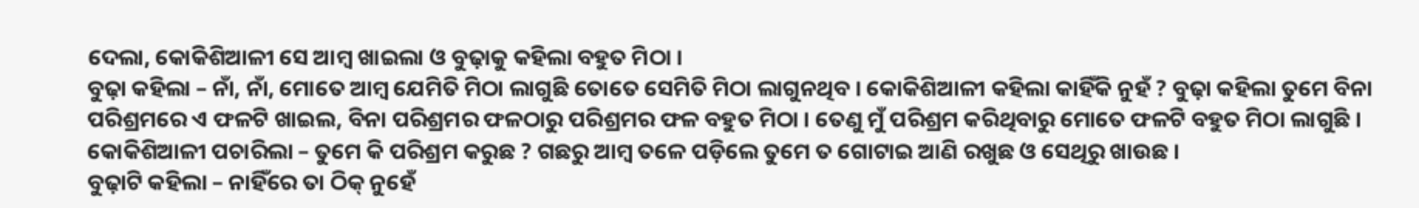ଦେଲା, କୋକିଶିଆଳୀ ସେ ଆମ୍ୱ ଖାଇଲା ଓ ବୁଢ଼ାକୁ କହିଲା ବହୁତ ମିଠା ।
ବୁଢ଼ା କହିଲା – ନାଁ, ନାଁ, ମୋତେ ଆମ୍ୱ ଯେମିତି ମିଠା ଲାଗୁଛି ତୋତେ ସେମିତି ମିଠା ଲାଗୁନଥିବ । କୋକିଶିଆଳୀ କହିଲା କାହିଁକି ନୁହଁ ? ବୁଢ଼ା କହିଲା ତୁମେ ବିନା ପରିଶ୍ରମରେ ଏ ଫଳଟି ଖାଇଲ, ବିନା ପରିଶ୍ରମର ଫଳଠାରୁ ପରିଶ୍ରମର ଫଳ ବହୁତ ମିଠା । ତେଣୁ ମୁଁ ପରିଶ୍ରମ କରିଥିବାରୁ ମୋତେ ଫଳଟି ବହୁତ ମିଠା ଲାଗୁଛି । କୋକିଶିଆଳୀ ପଚାରିଲା – ତୁମେ କି ପରିଶ୍ରମ କରୁଛ ? ଗଛରୁ ଆମ୍ୱ ତଳେ ପଡ଼ିଲେ ତୁମେ ତ ଗୋଟାଇ ଆଣି ରଖୁଛ ଓ ସେଥିରୁ ଖାଉଛ ।
ବୁଢ଼ାଟି କହିଲା – ନାହିଁରେ ତା ଠିକ୍ ନୁହେଁ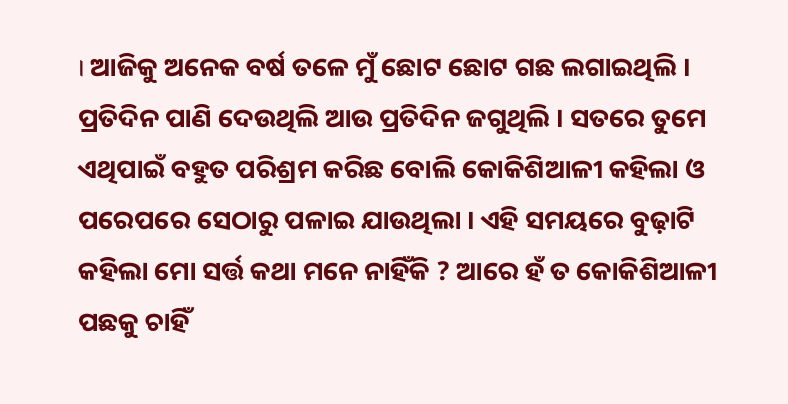। ଆଜିକୁ ଅନେକ ବର୍ଷ ତଳେ ମୁଁ ଛୋଟ ଛୋଟ ଗଛ ଲଗାଇଥିଲି । ପ୍ରତିଦିନ ପାଣି ଦେଉଥିଲି ଆଉ ପ୍ରତିଦିନ ଜଗୁଥିଲି । ସତରେ ତୁମେ ଏଥିପାଇଁ ବହୁତ ପରିଶ୍ରମ କରିଛ ବୋଲି କୋକିଶିଆଳୀ କହିଲା ଓ ପରେପରେ ସେଠାରୁ ପଳାଇ ଯାଉଥିଲା । ଏହି ସମୟରେ ବୁଢ଼ାଟି କହିଲା ମୋ ସର୍ତ୍ତ କଥା ମନେ ନାହିଁକି ? ଆରେ ହଁ ତ କୋକିଶିଆଳୀ ପଛକୁ ଚାହିଁ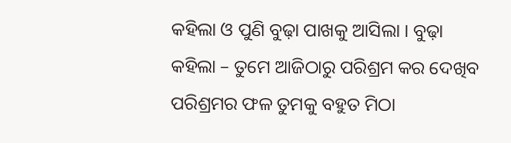କହିଲା ଓ ପୁଣି ବୁଢ଼ା ପାଖକୁ ଆସିଲା । ବୁଢ଼ା କହିଲା – ତୁମେ ଆଜିଠାରୁ ପରିଶ୍ରମ କର ଦେଖିବ ପରିଶ୍ରମର ଫଳ ତୁମକୁ ବହୁତ ମିଠା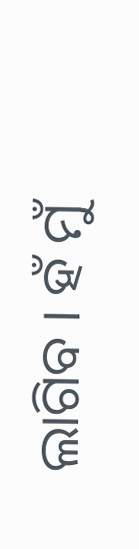ଲାଗିବ । ହଁ ମୁଁ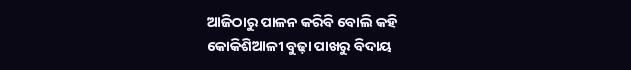ଆଜିଠାରୁ ପାଳନ କରିବି ବୋଲି କହି କୋକିଶିଆଳୀ ବୁଢ଼ା ପାଖରୁ ବିଦାୟ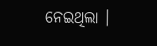ନେଇଥିଲା ।